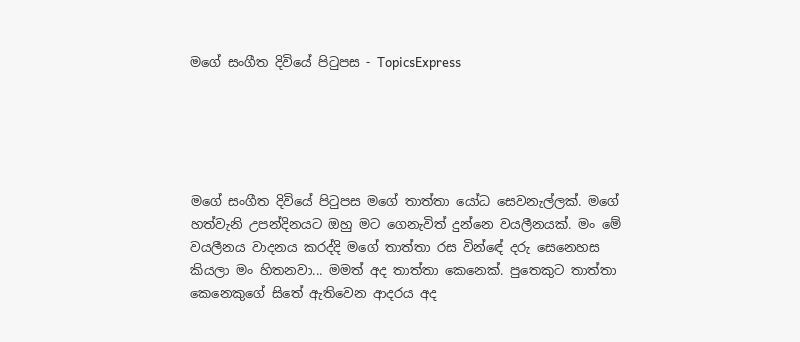මගේ සංගීත දිවියේ පිටුපස - TopicsExpress





මගේ සංගීත දිවියේ පිටුපස මගේ තාත්තා යෝධ සෙවනැල්ලක්. මගේ හත්වැනි උපන්දිනයට ඔහු මට ගෙනැවිත් දුන්නෙ වයලීනයක්. මං මේ වයලීනය වාදනය කරද්දි මගේ තාත්තා රස වින්ඳේ දරු සෙනෙහස කියලා මං හිතනවා... මමත් අද තාත්තා කෙනෙක්. පුතෙකුට තාත්තා කෙනෙකුගේ සිතේ ඇතිවෙන ආදරය අද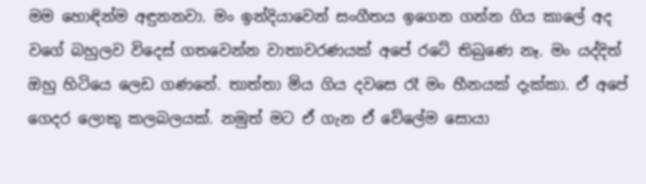මම හොඳින්ම අඳුනනවා. මං ඉන්දියාවෙන් සංගීතය ඉගෙන ගන්න ගිය කාලේ අද වගේ බහුලව විදෙස් ගතවෙන්න වාතාවරණයක් අපේ රටේ තිබුණෙ නෑ. මං යද්දිත් ඔහු හිටියෙ ලෙඩ ගණනේ. තාත්තා මිය ගිය දවසෙ රෑ මං හීනයක් දැක්කා. ඒ අපේ ගෙදර ලොකු කලබලයක්. නමුත් මට ඒ ගැන ඒ වේලේම සොයා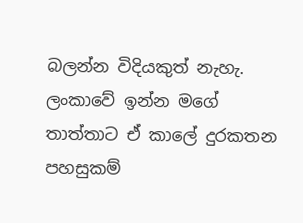බලන්න විදියකුත් නැහැ. ලංකාවේ ඉන්න මගේ තාත්තාට ඒ කාලේ දුරකතන පහසුකම්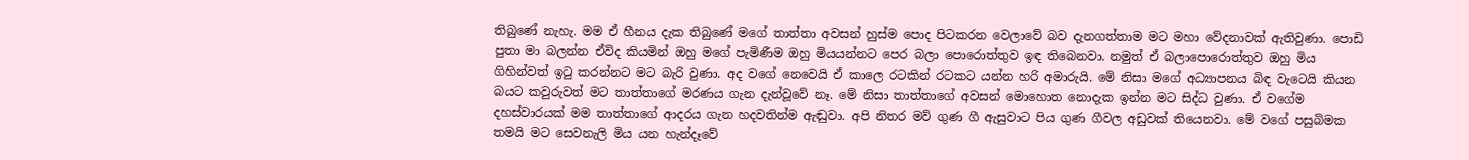තිබුණේ නැහැ. මම ඒ හීනය දැක තිබුණේ මගේ තාත්තා අවසන් හුස්ම පොද පිටකරන වෙලාවේ බව දැනගත්තාම මට මහා වේදනාවක් ඇතිවුණා. පොඩි පුතා මා බලන්න ඒවිද කියමින් ඔහු මගේ පැමිණීම ඔහු මියයන්නට පෙර බලා පොරොත්තුව ඉඳ තිබෙනවා. නමුත් ඒ බලාපොරොත්තුව ඔහු මිය ගිහින්වත් ඉටු කරන්නට මට බැරි වුණා. අද වගේ නෙවෙයි ඒ කාලෙ රටකින් රටකට යන්න හරි අමාරුයි. මේ නිසා මගේ අධ්‍යාපනය බිඳ වැටෙයි කියන බයට කවුරුවත් මට තාත්තාගේ මරණය ගැන දැන්වූවේ නෑ. මේ නිසා තාත්තාගේ අවසන් මොහොත නොදැක ඉන්න මට සිද්ධ වුණා. ඒ වගේම දහස්වාරයක් මම තාත්තාගේ ආදරය ගැන හදවතින්ම ඇඬුවා. අපි නිතර මව් ගුණ ගී ඇසුවාට පිය ගුණ ගීවල අඩුවක් තියෙනවා. මේ වගේ පසුබිමක තමයි මට සෙවනැලි මිය යන හැන්දෑවේ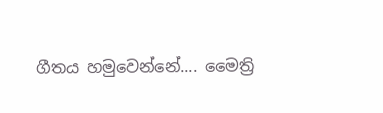ගීතය හමුවෙන්නේ.... මෛත්‍රි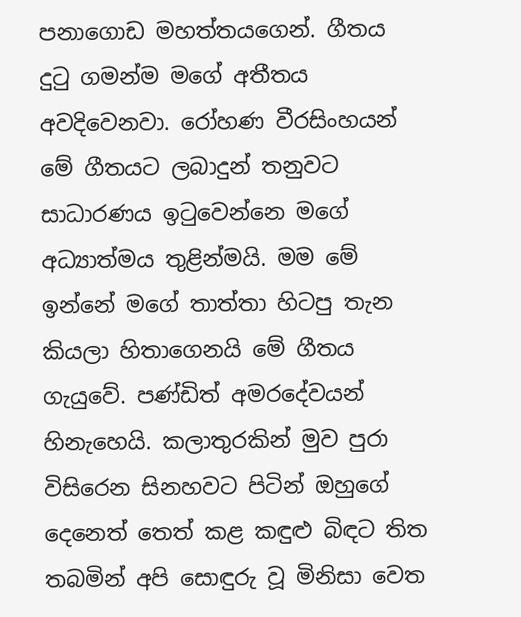පනාගොඩ මහත්තයගෙන්. ගීතය දුටු ගමන්ම මගේ අතීතය අවදිවෙනවා. රෝහණ වීරසිංහයන් මේ ගීතයට ලබාදුන් තනුවට සාධාරණය ඉටුවෙන්නෙ මගේ අධ්‍යාත්මය තුළින්මයි. මම මේ ඉන්නේ මගේ තාත්තා හිටපු තැන කියලා හිතාගෙනයි මේ ගීතය ගැයුවේ. පණ්ඩිත් අමරදේවයන් හිනැහෙයි. කලාතුරකින් මුව පුරා විසිරෙන සිනහවට පිටින් ඔහුගේ දෙනෙත් තෙත් කළ කඳුළු බිඳට තිත තබමින් අපි සොඳුරු වූ මිනිසා වෙත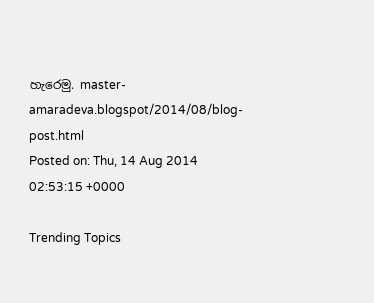හැරෙමු. master-amaradeva.blogspot/2014/08/blog-post.html
Posted on: Thu, 14 Aug 2014 02:53:15 +0000

Trending Topics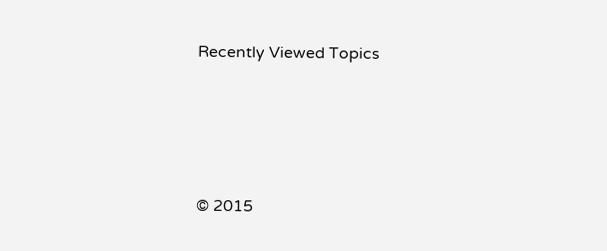Recently Viewed Topics




© 2015